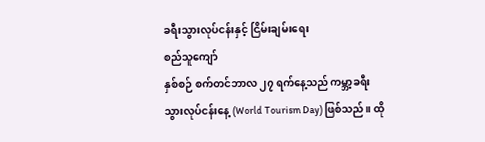ခရီးသွားလုပ်ငန်းနှင့် ငြိမ်းချမ်းရေး
စည်သူကျော်
နှစ်စဉ် စက်တင်ဘာလ ၂၇ ရက်နေ့သည် ကမ္ဘာ့ခရီးသွားလုပ်ငန်းနေ့ (World Tourism Day) ဖြစ်သည်။ ထို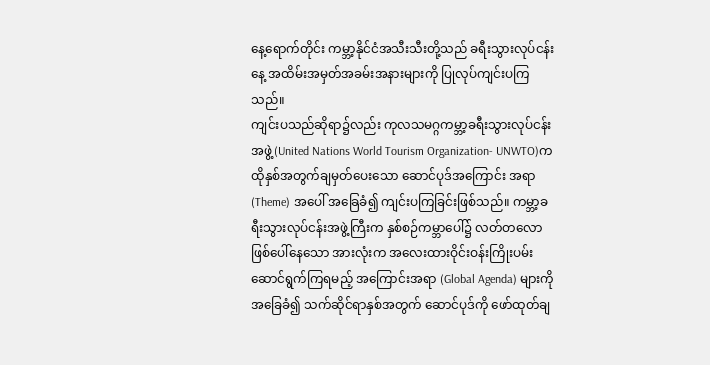နေ့ရောက်တိုင်း ကမ္ဘာ့နိုင်ငံအသီးသီးတို့သည် ခရီးသွားလုပ်ငန်းနေ့ အထိမ်းအမှတ်အခမ်းအနားများကို ပြုလုပ်ကျင်းပကြသည်။
ကျင်းပသည်ဆိုရာ၌လည်း ကုလသမဂ္ဂကမ္ဘာ့ခရီးသွားလုပ်ငန်းအဖွဲ့(United Nations World Tourism Organization- UNWTO)က ထိုနှစ်အတွက်ချမှတ်ပေးသော ဆောင်ပုဒ်အကြောင်း အရာ(Theme) အပေါ် အခြေခံ၍ ကျင်းပကြခြင်းဖြစ်သည်။ ကမ္ဘာ့ခရီးသွားလုပ်ငန်းအဖွဲ့ကြီးက နှစ်စဉ်ကမ္ဘာပေါ်၌ လတ်တလောဖြစ်ပေါ်နေသော အားလုံးက အလေးထားဝိုင်းဝန်းကြိုးပမ်းဆောင်ရွက်ကြရမည့် အကြောင်းအရာ (Global Agenda) များကိုအခြေခံ၍ သက်ဆိုင်ရာနှစ်အတွက် ဆောင်ပုဒ်ကို ဖော်ထုတ်ချ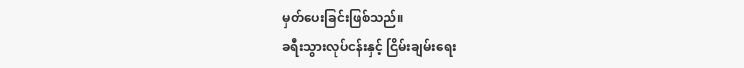မှတ်ပေးခြင်းဖြစ်သည်။
ခရီးသွားလုပ်ငန်းနှင့် ငြိမ်းချမ်းရေး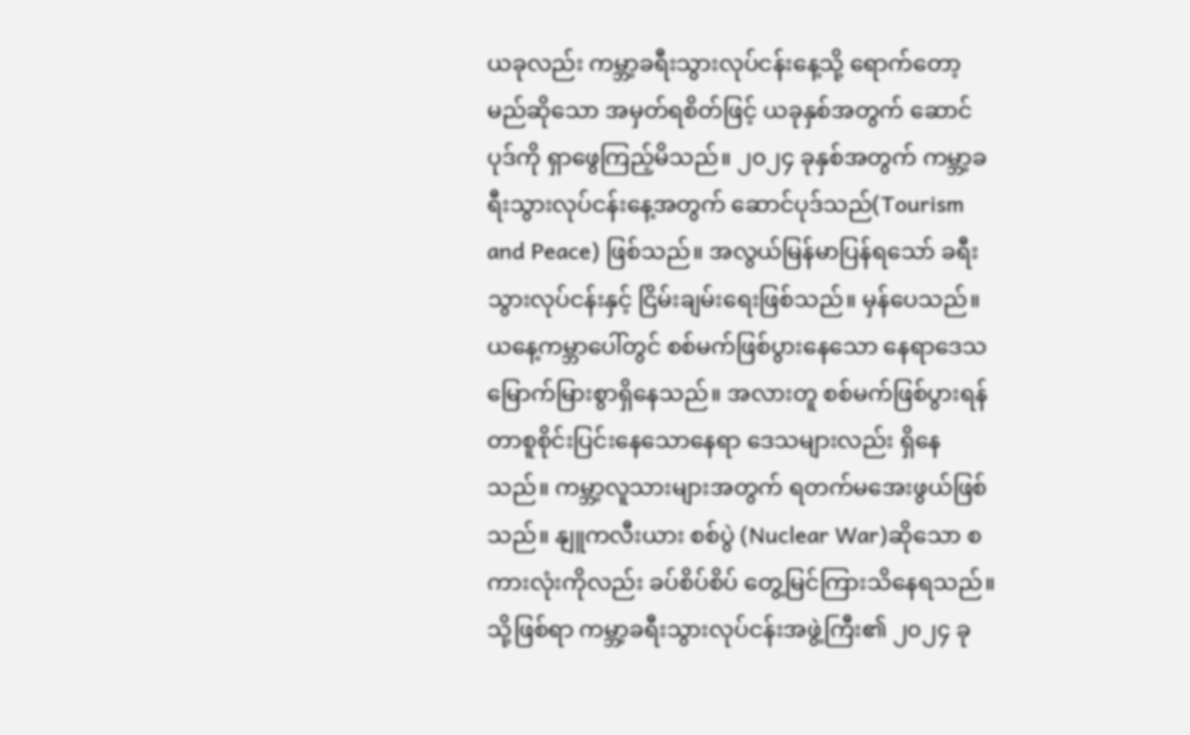ယခုလည်း ကမ္ဘာ့ခရီးသွားလုပ်ငန်းနေ့သို့ ရောက်တော့မည်ဆိုသော အမှတ်ရစိတ်ဖြင့် ယခုနှစ်အတွက် ဆောင်ပုဒ်ကို ရှာဖွေကြည့်မိသည်။ ၂၀၂၄ ခုနှစ်အတွက် ကမ္ဘာ့ခရီးသွားလုပ်ငန်းနေ့အတွက် ဆောင်ပုဒ်သည်(Tourism and Peace) ဖြစ်သည်။ အလွယ်မြန်မာပြန်ရသော် ခရီးသွားလုပ်ငန်းနှင့် ငြိမ်းချမ်းရေးဖြစ်သည်။ မှန်ပေသည်။
ယနေ့ကမ္ဘာပေါ်တွင် စစ်မက်ဖြစ်ပွားနေသော နေရာဒေသ မြောက်မြားစွာရှိနေသည်။ အလားတူ စစ်မက်ဖြစ်ပွားရန် တာစူစိုင်းပြင်းနေသောနေရာ ဒေသများလည်း ရှိနေသည်။ ကမ္ဘာ့လူသားများအတွက် ရတက်မအေးဖွယ်ဖြစ်သည်။ နျူကလီးယား စစ်ပွဲ (Nuclear War)ဆိုသော စကားလုံးကိုလည်း ခပ်စိပ်စိပ် တွေ့မြင်ကြားသိနေရသည်။ သို့ဖြစ်ရာ ကမ္ဘာ့ခရီးသွားလုပ်ငန်းအဖွဲ့ကြီး၏ ၂၀၂၄ ခု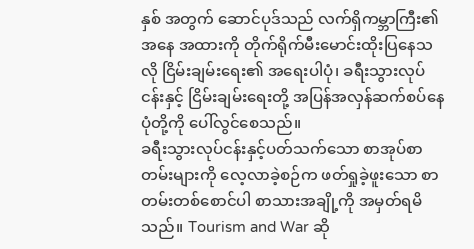နှစ် အတွက် ဆောင်ပုဒ်သည် လက်ရှိကမ္ဘာကြီး၏ အနေ အထားကို တိုက်ရိုက်မီးမောင်းထိုးပြနေသလို ငြိမ်းချမ်းရေး၏ အရေးပါပုံ၊ ခရီးသွားလုပ်ငန်းနှင့် ငြိမ်းချမ်းရေးတို့ အပြန်အလှန်ဆက်စပ်နေပုံတို့ကို ပေါ်လွင်စေသည်။
ခရီးသွားလုပ်ငန်းနှင့်ပတ်သက်သော စာအုပ်စာတမ်းများကို လေ့လာခဲ့စဉ်က ဖတ်ရှုခဲ့ဖူးသော စာတမ်းတစ်စောင်ပါ စာသားအချို့ကို အမှတ်ရမိသည်။ Tourism and War ဆို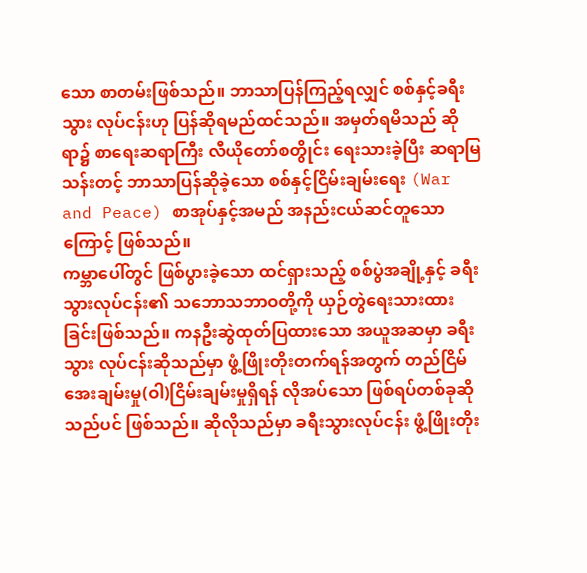သော စာတမ်းဖြစ်သည်။ ဘာသာပြန်ကြည့်ရလျှင် စစ်နှင့်ခရီးသွား လုပ်ငန်းဟု ပြန်ဆိုရမည်ထင်သည်။ အမှတ်ရမိသည် ဆိုရာ၌ စာရေးဆရာကြီး လီယိုတော်စတွိုင်း ရေးသားခဲ့ပြီး ဆရာမြသန်းတင့် ဘာသာပြန်ဆိုခဲ့သော စစ်နှင့်ငြိမ်းချမ်းရေး (War and Peace) စာအုပ်နှင့်အမည် အနည်းငယ်ဆင်တူသောကြောင့် ဖြစ်သည်။
ကမ္ဘာပေါ်တွင် ဖြစ်ပွားခဲ့သော ထင်ရှားသည့် စစ်ပွဲအချို့နှင့် ခရီးသွားလုပ်ငန်း၏ သဘောသဘာဝတို့ကို ယှဉ်တွဲရေးသားထားခြင်းဖြစ်သည်။ ကနဦးဆွဲထုတ်ပြထားသော အယူအဆမှာ ခရီးသွား လုပ်ငန်းဆိုသည်မှာ ဖွံ့ဖြိုးတိုးတက်ရန်အတွက် တည်ငြိမ်အေးချမ်းမှု(ဝါ)ငြိမ်းချမ်းမှုရှိရန် လိုအပ်သော ဖြစ်ရပ်တစ်ခုဆိုသည်ပင် ဖြစ်သည်။ ဆိုလိုသည်မှာ ခရီးသွားလုပ်ငန်း ဖွံ့ဖြိုးတိုး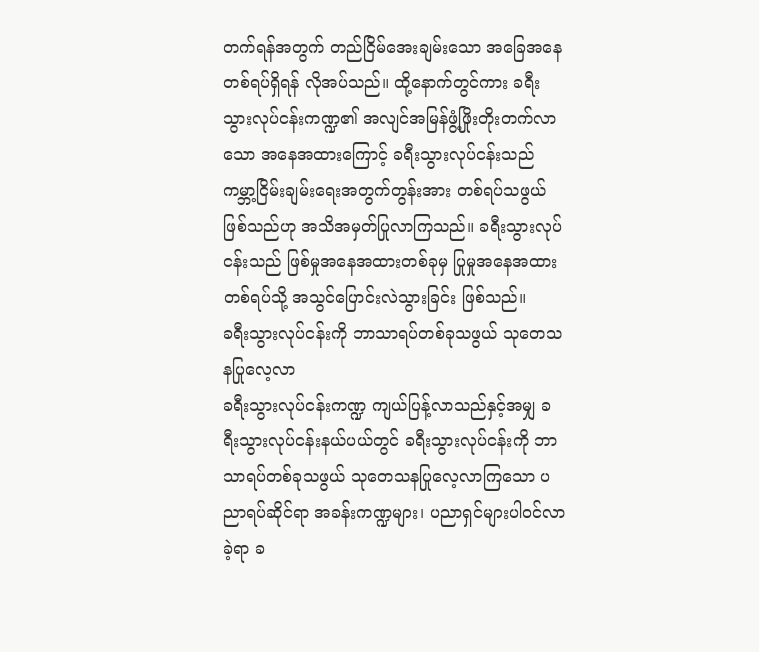တက်ရန်အတွက် တည်ငြိမ်အေးချမ်းသော အခြေအနေတစ်ရပ်ရှိရန် လိုအပ်သည်။ ထို့နောက်တွင်ကား ခရီးသွားလုပ်ငန်းကဏ္ဍ၏ အလျင်အမြန်ဖွံ့ဖြိုးတိုးတက်လာသော အနေအထားကြောင့် ခရီးသွားလုပ်ငန်းသည် ကမ္ဘာ့ငြိမ်းချမ်းရေးအတွက်တွန်းအား တစ်ရပ်သဖွယ်ဖြစ်သည်ဟု အသိအမှတ်ပြုလာကြသည်။ ခရီးသွားလုပ်ငန်းသည် ဖြစ်မှုအနေအထားတစ်ခုမှ ပြုမှုအနေအထားတစ်ရပ်သို့ အသွင်ပြောင်းလဲသွားခြင်း ဖြစ်သည်။
ခရီးသွားလုပ်ငန်းကို ဘာသာရပ်တစ်ခုသဖွယ် သုတေသနပြုလေ့လာ
ခရီးသွားလုပ်ငန်းကဏ္ဍ ကျယ်ပြန့်လာသည်နှင့်အမျှ ခရီးသွားလုပ်ငန်းနယ်ပယ်တွင် ခရီးသွားလုပ်ငန်းကို ဘာသာရပ်တစ်ခုသဖွယ် သုတေသနပြုလေ့လာကြသော ပညာရပ်ဆိုင်ရာ အခန်းကဏ္ဍများ၊ ပညာရှင်များပါဝင်လာခဲ့ရာ ခ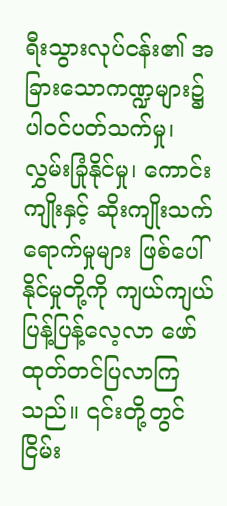ရီးသွားလုပ်ငန်း၏ အခြားသောကဏ္ဍများ၌ ပါဝင်ပတ်သက်မှု၊ လွှမ်းခြုံနိုင်မှု၊ ကောင်းကျိုးနှင့် ဆိုးကျိုးသက်ရောက်မှုများ ဖြစ်ပေါ်နိုင်မှုတို့ကို ကျယ်ကျယ်ပြန့်ပြန့်လေ့လာ ဖော်ထုတ်တင်ပြလာကြသည်။ ၎င်းတို့တွင် ငြိမ်း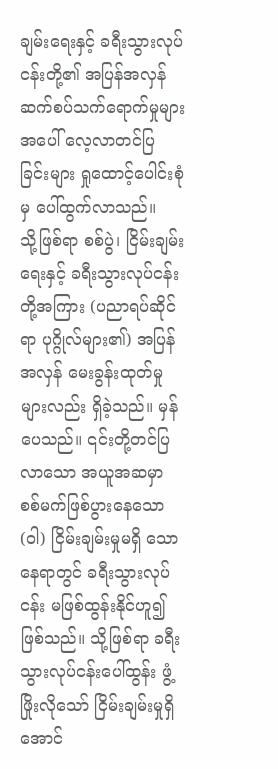ချမ်းရေးနှင့် ခရီးသွားလုပ်ငန်းတို့၏ အပြန်အလှန် ဆက်စပ်သက်ရောက်မှုများအပေါ် လေ့လာတင်ပြ ခြင်းများ ရှုထောင့်ပေါင်းစုံမှ ပေါ်ထွက်လာသည်။
သို့ဖြစ်ရာ စစ်ပွဲ၊ ငြိမ်းချမ်းရေးနှင့် ခရီးသွားလုပ်ငန်းတို့အကြား (ပညာရပ်ဆိုင်ရာ ပုဂ္ဂိုလ်များ၏) အပြန်အလှန် မေးခွန်းထုတ်မှုများလည်း ရှိခဲ့သည်။ မှန်ပေသည်။ ၎င်းတို့တင်ပြလာသော အယူအဆမှာ စစ်မက်ဖြစ်ပွားနေသော(ဝါ) ငြိမ်းချမ်းမှုမရှိ သောနေရာတွင် ခရီးသွားလုပ်ငန်း မဖြစ်ထွန်းနိုင်ဟူ၍ ဖြစ်သည်။ သို့ဖြစ်ရာ ခရီးသွားလုပ်ငန်းပေါ်ထွန်း ဖွံ့ဖြိုးလိုသော် ငြိမ်းချမ်းမှုရှိအောင်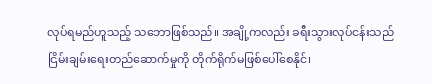လုပ်ရမည်ဟူသည့် သဘောဖြစ်သည်။ အချို့ကလည်း ခရီးသွားလုပ်ငန်းသည် ငြိမ်းချမ်းရေးတည်ဆောက်မှုကို တိုက်ရိုက်မဖြစ်ပေါ်စေနိုင်၊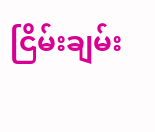ငြိမ်းချမ်း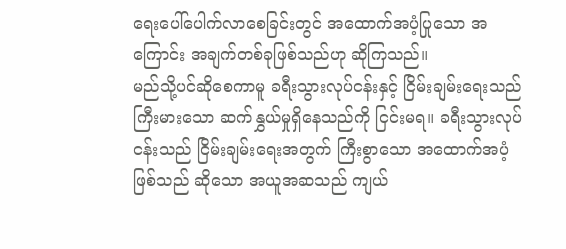ရေးပေါ်ပေါက်လာစေခြင်းတွင် အထောက်အပံ့ပြုသော အကြောင်း အချက်တစ်ခုဖြစ်သည်ဟု ဆိုကြသည်။
မည်သို့ပင်ဆိုစေကာမူ ခရီးသွားလုပ်ငန်းနှင့် ငြိမ်းချမ်းရေးသည် ကြီးမားသော ဆက်နွှယ်မှုရှိနေသည်ကို ငြင်းမရ။ ခရီးသွားလုပ်ငန်းသည် ငြိမ်းချမ်းရေးအတွက် ကြီးစွာသော အထောက်အပံ့ဖြစ်သည် ဆိုသော အယူအဆသည် ကျယ်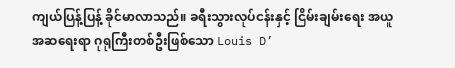ကျယ်ပြန့်ပြန့် ခိုင်မာလာသည်။ ခရီးသွားလုပ်ငန်းနှင့် ငြိမ်းချမ်းရေး အယူအဆရေးရာ ဂုရုကြီးတစ်ဦးဖြစ်သော Louis D’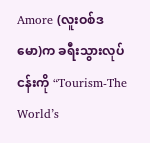Amore (လူးဝစ်ဒမော)က ခရီးသွားလုပ်ငန်းကို “Tourism-The World’s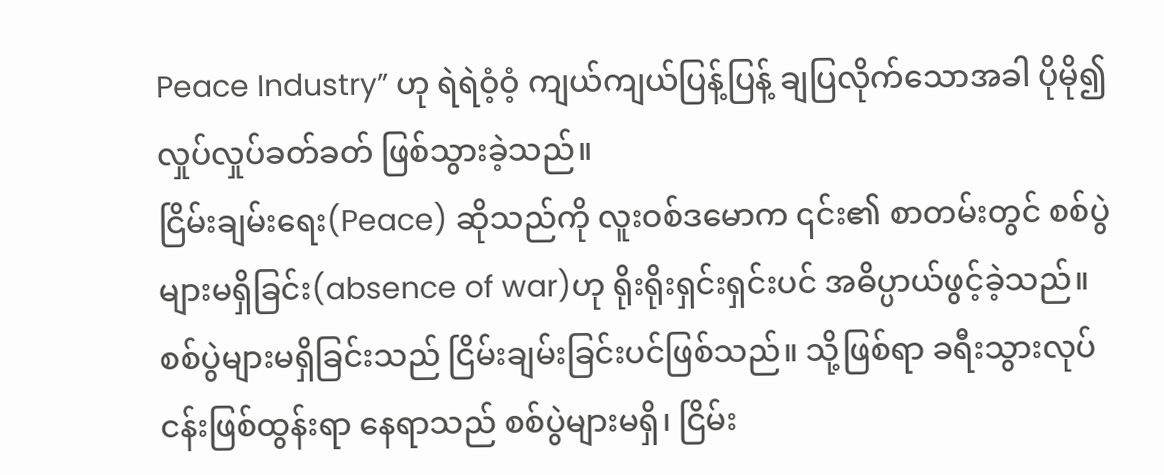Peace Industry” ဟု ရဲရဲဝံ့ဝံ့ ကျယ်ကျယ်ပြန့်ပြန့် ချပြလိုက်သောအခါ ပိုမို၍ လှုပ်လှုပ်ခတ်ခတ် ဖြစ်သွားခဲ့သည်။
ငြိမ်းချမ်းရေး(Peace) ဆိုသည်ကို လူးဝစ်ဒမောက ၎င်း၏ စာတမ်းတွင် စစ်ပွဲများမရှိခြင်း(absence of war)ဟု ရိုးရိုးရှင်းရှင်းပင် အဓိပ္ပာယ်ဖွင့်ခဲ့သည်။ စစ်ပွဲများမရှိခြင်းသည် ငြိမ်းချမ်းခြင်းပင်ဖြစ်သည်။ သို့ဖြစ်ရာ ခရီးသွားလုပ်ငန်းဖြစ်ထွန်းရာ နေရာသည် စစ်ပွဲများမရှိ၊ ငြိမ်း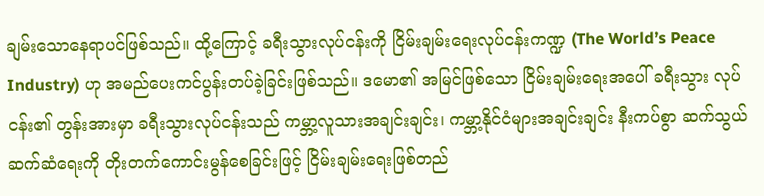ချမ်းသောနေရာပင်ဖြစ်သည်။ ထို့ကြောင့် ခရီးသွားလုပ်ငန်းကို ငြိမ်းချမ်းရေးလုပ်ငန်းကဏ္ဍ (The World’s Peace Industry) ဟု အမည်ပေးကင်ပွန်းတပ်ခဲ့ခြင်းဖြစ်သည်။ ဒမော၏ အမြင်ဖြစ်သော ငြိမ်းချမ်းရေးအပေါ် ခရီးသွား လုပ်ငန်း၏ တွန်းအားမှာ ခရီးသွားလုပ်ငန်းသည် ကမ္ဘာ့လူသားအချင်းချင်း၊ ကမ္ဘာ့နိုင်ငံများအချင်းချင်း နီးကပ်စွာ ဆက်သွယ်ဆက်ဆံရေးကို တိုးတက်ကောင်းမွန်စေခြင်းဖြင့် ငြိမ်းချမ်းရေးဖြစ်တည်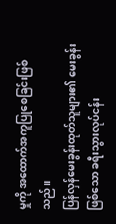မှုကို အထောက်အကူပြုစေခြင်းဖြစ်သည်။
ပြန်လှန်မေးခွန်းထုတ်သူများ၏ မေးခွန်းဖြစ်သော ခရီးသွားလုပ်ငန်း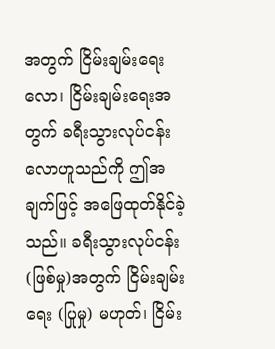အတွက် ငြိမ်းချမ်းရေးလော၊ ငြိမ်းချမ်းရေးအတွက် ခရီးသွားလုပ်ငန်းလောဟူသည်ကို ဤအချက်ဖြင့် အဖြေထုတ်နိုင်ခဲ့သည်။ ခရီးသွားလုပ်ငန်း (ဖြစ်မှု)အတွက် ငြိမ်းချမ်းရေး (ပြုမှု) မဟုတ်၊ ငြိမ်း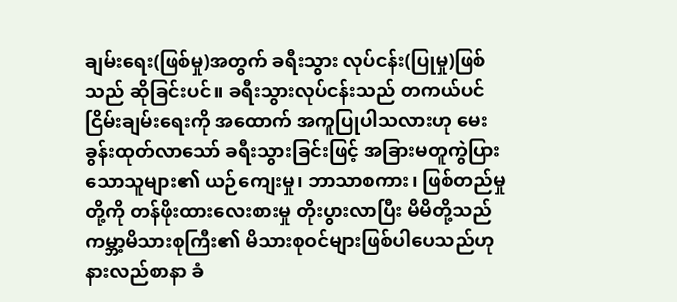ချမ်းရေး(ဖြစ်မှု)အတွက် ခရီးသွား လုပ်ငန်း(ပြုမှု)ဖြစ်သည် ဆိုခြင်းပင်။ ခရီးသွားလုပ်ငန်းသည် တကယ်ပင်ငြိမ်းချမ်းရေးကို အထောက် အကူပြုပါသလားဟု မေးခွန်းထုတ်လာသော် ခရီးသွားခြင်းဖြင့် အခြားမတူကွဲပြားသောသူများ၏ ယဉ်ကျေးမှု၊ ဘာသာစကား၊ ဖြစ်တည်မှုတို့ကို တန်ဖိုးထားလေးစားမှု တိုးပွားလာပြီး မိမိတို့သည် ကမ္ဘာ့မိသားစုကြီး၏ မိသားစုဝင်များဖြစ်ပါပေသည်ဟု နားလည်စာနာ ခံ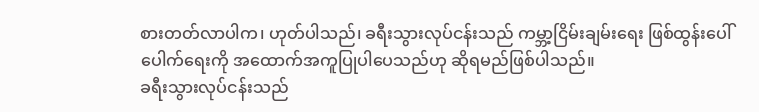စားတတ်လာပါက၊ ဟုတ်ပါသည်၊ ခရီးသွားလုပ်ငန်းသည် ကမ္ဘာ့ငြိမ်းချမ်းရေး ဖြစ်ထွန်းပေါ်ပေါက်ရေးကို အထောက်အကူပြုပါပေသည်ဟု ဆိုရမည်ဖြစ်ပါသည်။
ခရီးသွားလုပ်ငန်းသည်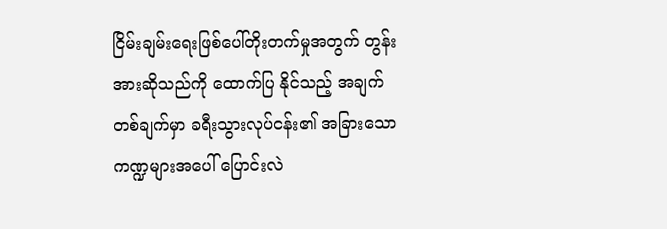ငြိမ်းချမ်းရေးဖြစ်ပေါ်တိုးတက်မှုအတွက် တွန်းအားဆိုသည်ကို ထောက်ပြ နိုင်သည့် အချက်တစ်ချက်မှာ ခရီးသွားလုပ်ငန်း၏ အခြားသော ကဏ္ဍများအပေါ် ပြောင်းလဲ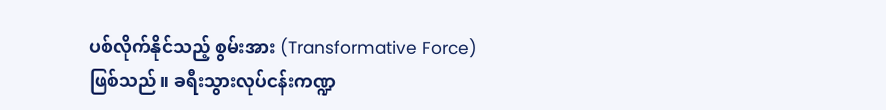ပစ်လိုက်နိုင်သည့် စွမ်းအား (Transformative Force) ဖြစ်သည်။ ခရီးသွားလုပ်ငန်းကဏ္ဍ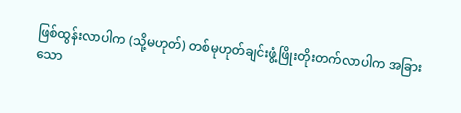ဖြစ်ထွန်းလာပါက (သို့မဟုတ်) တစ်မုဟုတ်ချင်းဖွံ့ဖြိုးတိုးတက်လာပါက အခြားသော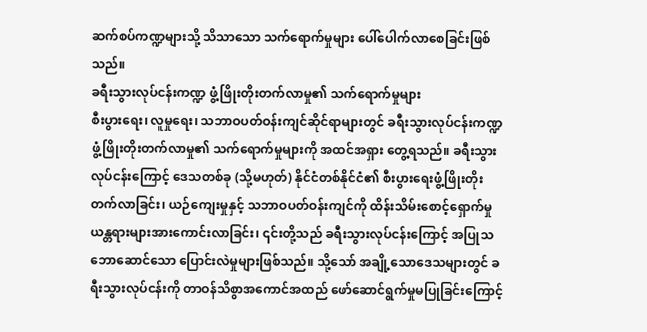ဆက်စပ်ကဏ္ဍများသို့ သိသာသော သက်ရောက်မှုများ ပေါ်ပေါက်လာစေခြင်းဖြစ်သည်။
ခရီးသွားလုပ်ငန်းကဏ္ဍ ဖွံ့ဖြိုးတိုးတက်လာမှု၏ သက်ရောက်မှုများ
စီးပွားရေး၊ လူမှုရေး၊ သဘာဝပတ်ဝန်းကျင်ဆိုင်ရာများတွင် ခရီးသွားလုပ်ငန်းကဏ္ဍ ဖွံ့ဖြိုးတိုးတက်လာမှု၏ သက်ရောက်မှုများကို အထင်အရှား တွေ့ရသည်။ ခရီးသွားလုပ်ငန်းကြောင့် ဒေသတစ်ခု (သို့မဟုတ်) နိုင်ငံတစ်နိုင်ငံ၏ စီးပွားရေးဖွံ့ဖြိုးတိုးတက်လာခြင်း၊ ယဉ်ကျေးမှုနှင့် သဘာဝပတ်ဝန်းကျင်ကို ထိန်းသိမ်းစောင့်ရှောက်မှု ယန္တရားများအားကောင်းလာခြင်း၊ ၎င်းတို့သည် ခရီးသွားလုပ်ငန်းကြောင့် အပြုသဘောဆောင်သော ပြောင်းလဲမှုများဖြစ်သည်။ သို့သော် အချို့သောဒေသများတွင် ခရီးသွားလုပ်ငန်းကို တာဝန်သိစွာအကောင်အထည် ဖော်ဆောင်ရွက်မှုမပြုခြင်းကြောင့်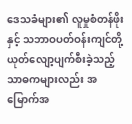ဒေသခံများ၏ လူမှုစံတန်ဖိုးနှင့် သဘာဝပတ်ဝန်းကျင်တို့ ယုတ်လျော့ပျက်စီးခဲ့သည့် သာဓကများလည်း အမြောက်အ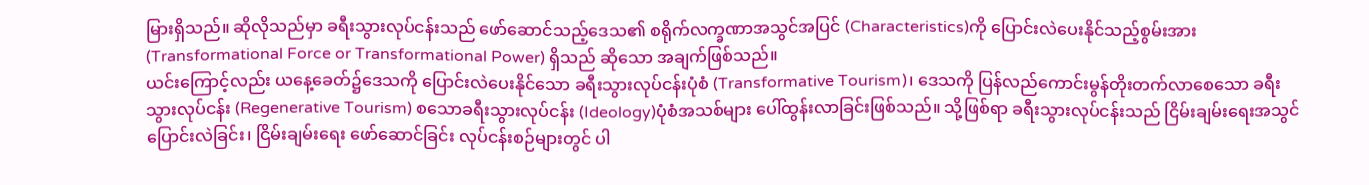မြားရှိသည်။ ဆိုလိုသည်မှာ ခရီးသွားလုပ်ငန်းသည် ဖော်ဆောင်သည့်ဒေသ၏ စရိုက်လက္ခဏာအသွင်အပြင် (Characteristics)ကို ပြောင်းလဲပေးနိုင်သည့်စွမ်းအား(Transformational Force or Transformational Power) ရှိသည် ဆိုသော အချက်ဖြစ်သည်။
ယင်းကြောင့်လည်း ယနေ့ခေတ်၌ဒေသကို ပြောင်းလဲပေးနိုင်သော ခရီးသွားလုပ်ငန်းပုံစံ (Transformative Tourism)၊ ဒေသကို ပြန်လည်ကောင်းမွန်တိုးတက်လာစေသော ခရီးသွားလုပ်ငန်း (Regenerative Tourism) စသောခရီးသွားလုပ်ငန်း (Ideology)ပုံစံအသစ်များ ပေါ်ထွန်းလာခြင်းဖြစ်သည်။ သို့ဖြစ်ရာ ခရီးသွားလုပ်ငန်းသည် ငြိမ်းချမ်းရေးအသွင်ပြောင်းလဲခြင်း၊ ငြိမ်းချမ်းရေး ဖော်ဆောင်ခြင်း လုပ်ငန်းစဉ်များတွင် ပါ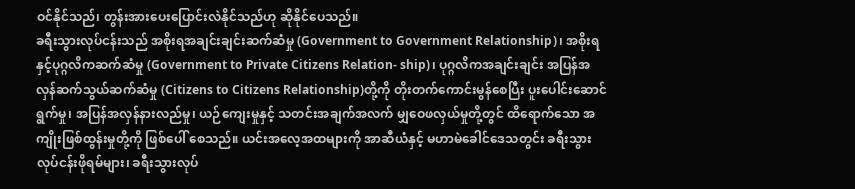ဝင်နိုင်သည်၊ တွန်းအားပေးပြောင်းလဲနိုင်သည်ဟု ဆိုနိုင်ပေသည်။
ခရီးသွားလုပ်ငန်းသည် အစိုးရအချင်းချင်းဆက်ဆံမှု (Government to Government Relationship)၊ အစိုးရနှင့်ပုဂ္ဂလိကဆက်ဆံမှု (Government to Private Citizens Relation- ship)၊ ပုဂ္ဂလိကအချင်းချင်း အပြန်အလှန်ဆက်သွယ်ဆက်ဆံမှု (Citizens to Citizens Relationship)တို့ကို တိုးတက်ကောင်းမွန်စေပြီး ပူးပေါင်းဆောင်ရွက်မှု၊ အပြန်အလှန်နားလည်မှု၊ ယဉ်ကျေးမှုနှင့် သတင်းအချက်အလက် မျှဝေဖလှယ်မှုတို့တွင် ထိရောက်သော အကျိုးဖြစ်ထွန်းမှုတို့ကို ဖြစ်ပေါ် စေသည်။ ယင်းအလေ့အထများကို အာဆီယံနှင့် မဟာမဲခေါင်ဒေသတွင်း ခရီးသွားလုပ်ငန်းဖိုရမ်များ၊ ခရီးသွားလုပ်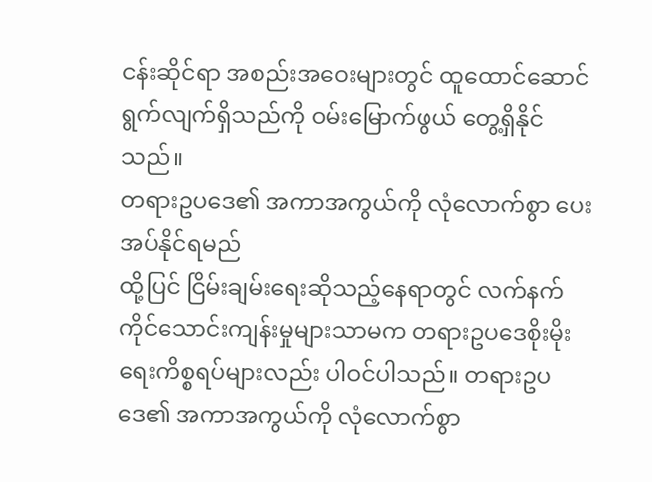ငန်းဆိုင်ရာ အစည်းအဝေးများတွင် ထူထောင်ဆောင်ရွက်လျက်ရှိသည်ကို ဝမ်းမြောက်ဖွယ် တွေ့ရှိနိုင်သည်။
တရားဥပဒေ၏ အကာအကွယ်ကို လုံလောက်စွာ ပေးအပ်နိုင်ရမည်
ထို့ပြင် ငြိမ်းချမ်းရေးဆိုသည့်နေရာတွင် လက်နက်ကိုင်သောင်းကျန်းမှုများသာမက တရားဥပဒေစိုးမိုးရေးကိစ္စရပ်များလည်း ပါဝင်ပါသည်။ တရားဥပဒေ၏ အကာအကွယ်ကို လုံလောက်စွာ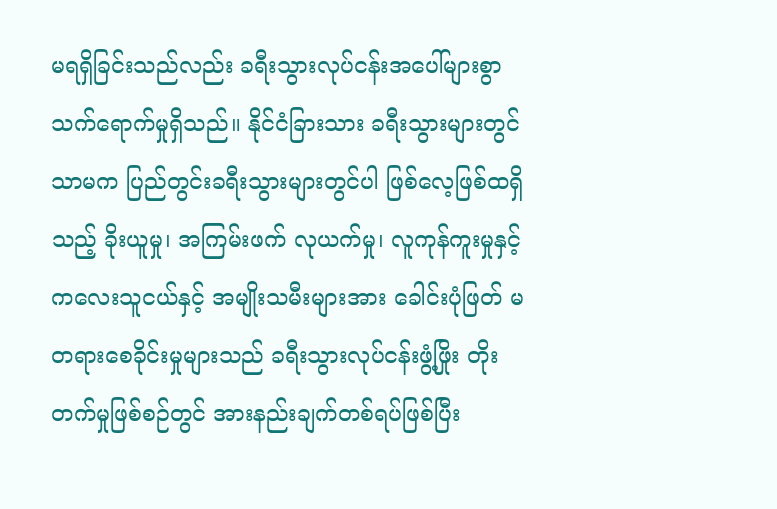မရရှိခြင်းသည်လည်း ခရီးသွားလုပ်ငန်းအပေါ်များစွာ သက်ရောက်မှုရှိသည်။ နိုင်ငံခြားသား ခရီးသွားများတွင်သာမက ပြည်တွင်းခရီးသွားများတွင်ပါ ဖြစ်လေ့ဖြစ်ထရှိသည့် ခိုးယူမှု၊ အကြမ်းဖက် လုယက်မှု၊ လူကုန်ကူးမှုနှင့် ကလေးသူငယ်နှင့် အမျိုးသမီးများအား ခေါင်းပုံဖြတ် မတရားစေခိုင်းမှုများသည် ခရီးသွားလုပ်ငန်းဖွံ့ဖြိုး တိုးတက်မှုဖြစ်စဉ်တွင် အားနည်းချက်တစ်ရပ်ဖြစ်ပြီး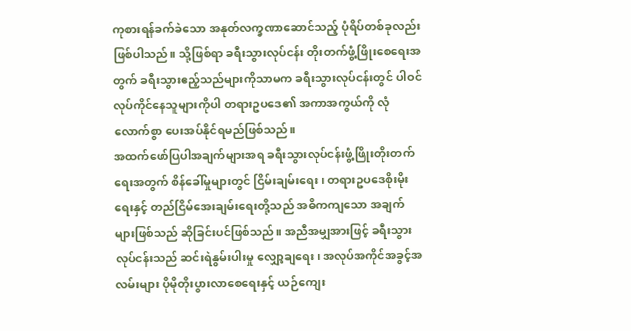ကုစားရန်ခက်ခဲသော အနုတ်လက္ခဏာဆောင်သည့် ပုံရိပ်တစ်ခုလည်းဖြစ်ပါသည်။ သို့ဖြစ်ရာ ခရီးသွားလုပ်ငန်း တိုးတက်ဖွံ့ဖြိုးစေရေးအတွက် ခရီးသွားဧည့်သည်များကိုသာမက ခရီးသွားလုပ်ငန်းတွင် ပါဝင်လုပ်ကိုင်နေသူများကိုပါ တရားဥပဒေ၏ အကာအကွယ်ကို လုံလောက်စွာ ပေးအပ်နိုင်ရမည်ဖြစ်သည်။
အထက်ဖော်ပြပါအချက်များအရ ခရီးသွားလုပ်ငန်းဖွံ့ဖြိုးတိုးတက်ရေးအတွက် စိန်ခေါ်မှုများတွင် ငြိမ်းချမ်းရေး၊ တရားဥပဒေစိုးမိုးရေးနှင့် တည်ငြိမ်အေးချမ်းရေးတို့သည် အဓိကကျသော အချက်များဖြစ်သည် ဆိုခြင်းပင်ဖြစ်သည်။ အညီအမျှအားဖြင့် ခရီးသွားလုပ်ငန်းသည် ဆင်းရဲနွမ်းပါးမှု လျှော့ချရေး၊ အလုပ်အကိုင်အခွင့်အလမ်းများ ပိုမိုတိုးပွားလာစေရေးနှင့် ယဉ်ကျေး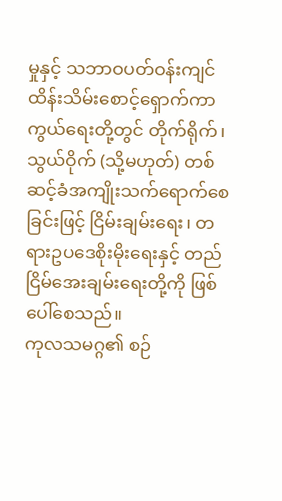မှုနှင့် သဘာဝပတ်ဝန်းကျင် ထိန်းသိမ်းစောင့်ရှောက်ကာကွယ်ရေးတို့တွင် တိုက်ရိုက်၊ သွယ်ဝိုက် (သို့မဟုတ်) တစ်ဆင့်ခံအကျိုးသက်ရောက်စေခြင်းဖြင့် ငြိမ်းချမ်းရေး၊ တရားဥပဒေစိုးမိုးရေးနှင့် တည်ငြိမ်အေးချမ်းရေးတို့ကို ဖြစ်ပေါ်စေသည်။
ကုလသမဂ္ဂ၏ စဉ်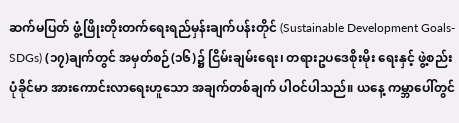ဆက်မပြတ် ဖွံ့ဖြိုးတိုးတက်ရေးရည်မှန်းချက်ပန်းတိုင် (Sustainable Development Goals- SDGs) (၁၇)ချက်တွင် အမှတ်စဉ်(၁၆)၌ ငြိမ်းချမ်းရေး၊ တရားဥပဒေစိုးမိုး ရေးနှင့် ဖွဲ့စည်းပုံခိုင်မာ အားကောင်းလာရေးဟူသော အချက်တစ်ချက် ပါဝင်ပါသည်။ ယနေ့ ကမ္ဘာပေါ်တွင်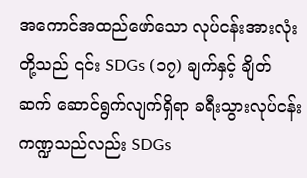အကောင်အထည်ဖော်သော လုပ်ငန်းအားလုံးတို့သည် ၎င်း SDGs (၁၇) ချက်နှင့် ချိတ်ဆက် ဆောင်ရွက်လျက်ရှိရာ ခရီးသွားလုပ်ငန်းကဏ္ဍသည်လည်း SDGs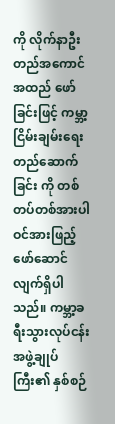ကို လိုက်နာဦးတည်အကောင်အထည် ဖော်ခြင်းဖြင့် ကမ္ဘာ့ငြိမ်းချမ်းရေး တည်ဆောက်ခြင်း ကို တစ်တပ်တစ်အားပါဝင်အားဖြည့် ဖော်ဆောင် လျက်ရှိပါသည်။ ကမ္ဘာ့ခရီးသွားလုပ်ငန်းအဖွဲ့ချုပ်ကြီး၏ နှစ်စဉ်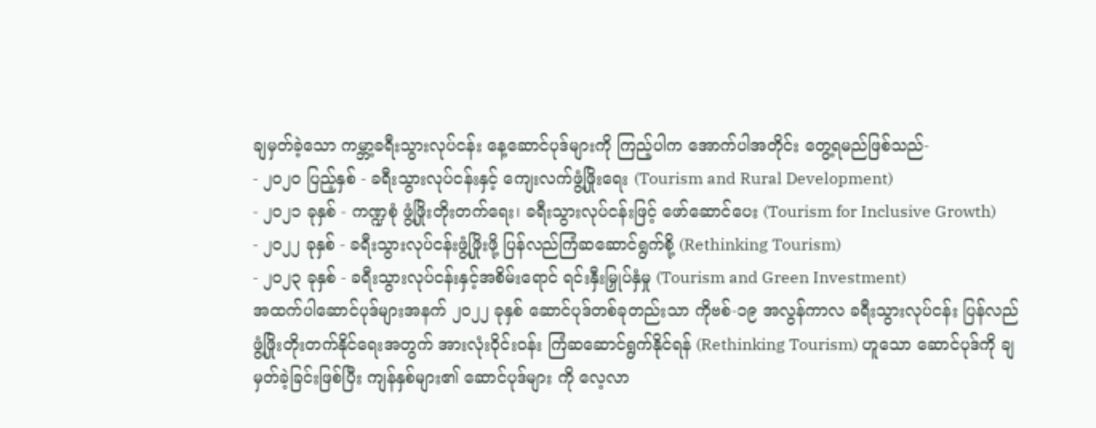ချမှတ်ခဲ့သော ကမ္ဘာ့ခရီးသွားလုပ်ငန်း နေ့ဆောင်ပုဒ်များကို ကြည့်ပါက အောက်ပါအတိုင်း တွေ့ရမည်ဖြစ်သည်-
- ၂၀၂၀ ပြည့်နှစ် - ခရီးသွားလုပ်ငန်းနှင့် ကျေးလက်ဖွံ့ဖြိုးရေး (Tourism and Rural Development)
- ၂၀၂၁ ခုနှစ် - ကဏ္ဍစုံ ဖွံ့ဖြိုးတိုးတက်ရေး၊ ခရီးသွားလုပ်ငန်းဖြင့် ဖော်ဆောင်ပေး (Tourism for Inclusive Growth)
- ၂၀၂၂ ခုနှစ် - ခရီးသွားလုပ်ငန်းဖွံ့ဖြိုးဖို့ ပြန်လည်ကြံဆဆောင်ရွက်စို့ (Rethinking Tourism)
- ၂၀၂၃ ခုနှစ် - ခရီးသွားလုပ်ငန်းနှင့်အစိမ်းရောင် ရင်းနှီးမြှုပ်နှံမှု (Tourism and Green Investment)
အထက်ပါဆောင်ပုဒ်များအနက် ၂၀၂၂ ခုနှစ် ဆောင်ပုဒ်တစ်ခုတည်းသာ ကိုဗစ်-၁၉ အလွန်ကာလ ခရီးသွားလုပ်ငန်း ပြန်လည်ဖွံ့ဖြိုးတိုးတက်နိုင်ရေးအတွက် အားလုံးဝိုင်းဝန်း ကြံဆဆောင်ရွက်နိုင်ရန် (Rethinking Tourism) ဟူသော ဆောင်ပုဒ်ကို ချမှတ်ခဲ့ခြင်းဖြစ်ပြီး ကျန်နှစ်များ၏ ဆောင်ပုဒ်များ ကို လေ့လာ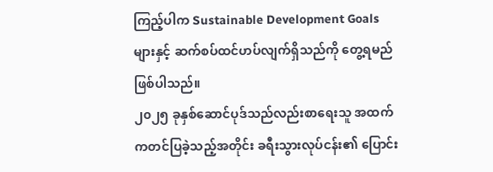ကြည့်ပါက Sustainable Development Goals များနှင့် ဆက်စပ်ထင်ဟပ်လျက်ရှိသည်ကို တွေ့ရမည် ဖြစ်ပါသည်။
၂၀၂၅ ခုနှစ်ဆောင်ပုဒ်သည်လည်းစာရေးသူ အထက်ကတင်ပြခဲ့သည့်အတိုင်း ခရီးသွားလုပ်ငန်း၏ ပြောင်း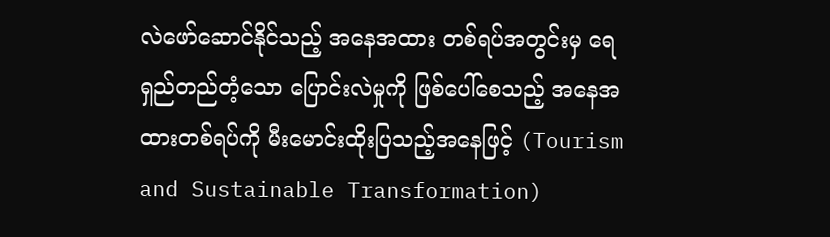လဲဖော်ဆောင်နိုင်သည့် အနေအထား တစ်ရပ်အတွင်းမှ ရေရှည်တည်တံ့သော ပြောင်းလဲမှုကို ဖြစ်ပေါ်စေသည့် အနေအထားတစ်ရပ်ကို မီးမောင်းထိုးပြသည့်အနေဖြင့် (Tourism and Sustainable Transformation)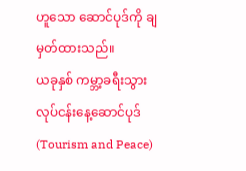ဟူသော ဆောင်ပုဒ်ကို ချမှတ်ထားသည်။
ယခုနှစ် ကမ္ဘာ့ခရီးသွားလုပ်ငန်းနေ့ဆောင်ပုဒ် (Tourism and Peace)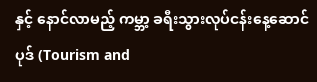နှင့် နောင်လာမည့် ကမ္ဘာ့ ခရီးသွားလုပ်ငန်းနေ့ဆောင်ပုဒ် (Tourism and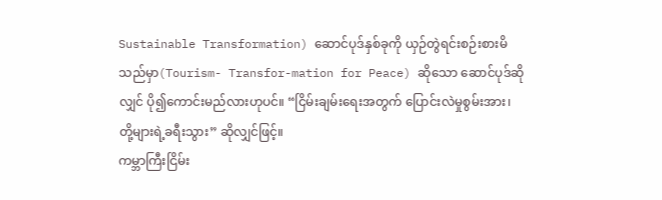Sustainable Transformation) ဆောင်ပုဒ်နှစ်ခုကို ယှဉ်တွဲရင်းစဉ်းစားမိသည်မှာ(Tourism- Transfor-mation for Peace) ဆိုသော ဆောင်ပုဒ်ဆိုလျှင် ပို၍ကောင်းမည်လားဟုပင်။ “ငြိမ်းချမ်းရေးအတွက် ပြောင်းလဲမှုစွမ်းအား၊ တို့များရဲ့ခရီးသွား” ဆိုလျှင်ဖြင့်။
ကမ္ဘာကြီးငြိမ်း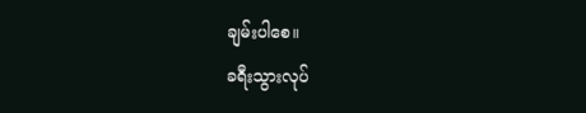ချမ်းပါစေ။
ခရီးသွားလုပ်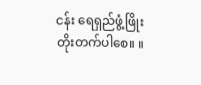ငန်း ရေရှည်ဖွံ့ဖြိုးတိုးတက်ပါစေ။ ။